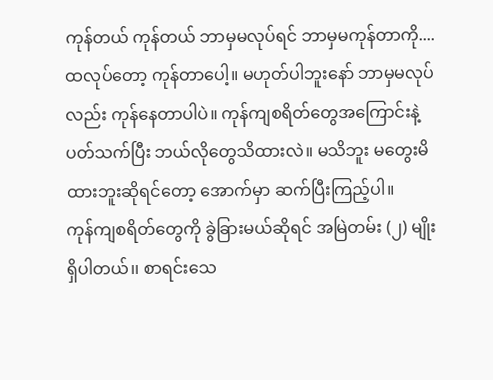ကုန်တယ် ကုန်တယ် ဘာမှမလုပ်ရင် ဘာမှမကုန်တာကို....ထလုပ်တော့ ကုန်တာပေါ့။ မဟုတ်ပါဘူးနော် ဘာမှမလုပ်လည်း ကုန်နေတာပါပဲ။ ကုန်ကျစရိတ်တွေအကြောင်းနဲ့ပတ်သက်ပြီး ဘယ်လိုတွေသိထားလဲ။ မသိဘူး မတွေးမိထားဘူးဆိုရင်တော့ အောက်မှာ ဆက်ပြီးကြည့်ပါ။
ကုန်ကျစရိတ်တွေကို ခွဲခြားမယ်ဆိုရင် အမြဲတမ်း (၂) မျိုးရှိပါတယ်၊၊ စာရင်းသေ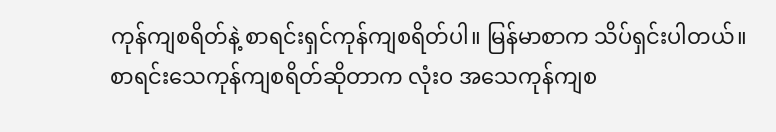ကုန်ကျစရိတ်နဲ့ စာရင်းရှင်ကုန်ကျစရိတ်ပါ။ မြန်မာစာက သိပ်ရှင်းပါတယ်။ စာရင်းသေကုန်ကျစရိတ်ဆိုတာက လုံးဝ အသေကုန်ကျစ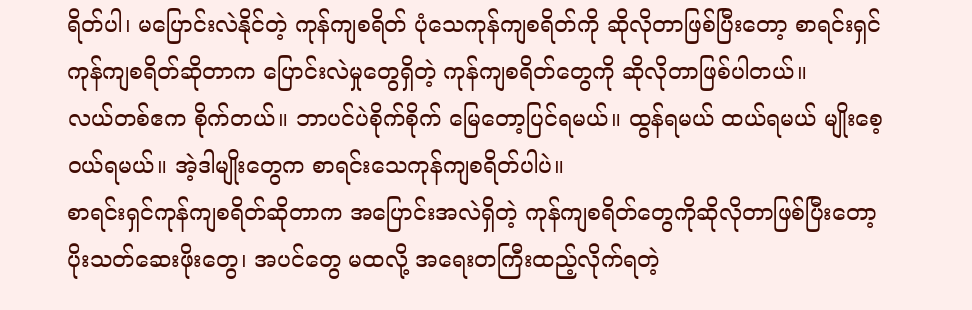ရိတ်ပါ၊ မပြောင်းလဲနိုင်တဲ့ ကုန်ကျစရိတ် ပုံသေကုန်ကျစရိတ်ကို ဆိုလိုတာဖြစ်ပြီးတော့ စာရင်းရှင်ကုန်ကျစရိတ်ဆိုတာက ပြောင်းလဲမှုတွေရှိတဲ့ ကုန်ကျစရိတ်တွေကို ဆိုလိုတာဖြစ်ပါတယ်။
လယ်တစ်ဧက စိုက်တယ်။ ဘာပင်ပဲစိုက်စိုက် မြေတော့ပြင်ရမယ်။ ထွန်ရမယ် ထယ်ရမယ် မျိုးစေ့ဝယ်ရမယ်။ အဲ့ဒါမျိုးတွေက စာရင်းသေကုန်ကျစရိတ်ပါပဲ။
စာရင်းရှင်ကုန်ကျစရိတ်ဆိုတာက အပြောင်းအလဲရှိတဲ့ ကုန်ကျစရိတ်တွေကိုဆိုလိုတာဖြစ်ပြီးတော့ ပိုးသတ်ဆေးဖိုးတွေ၊ အပင်တွေ မထလို့ အရေးတကြီးထည့်လိုက်ရတဲ့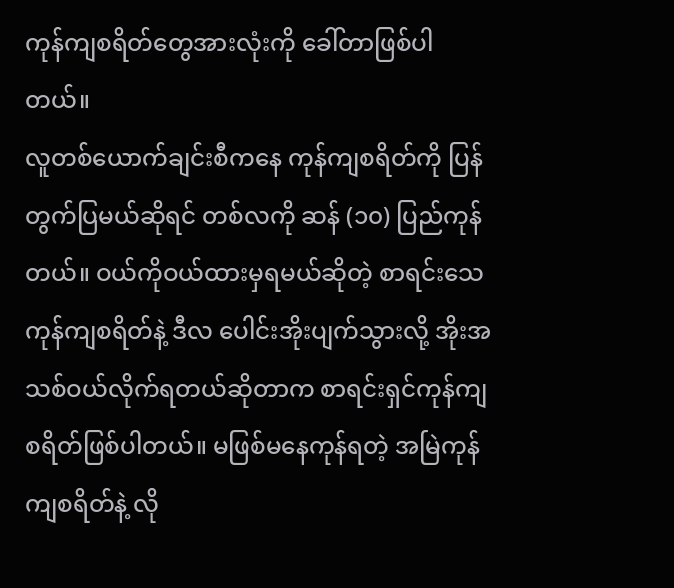ကုန်ကျစရိတ်တွေအားလုံးကို ခေါ်တာဖြစ်ပါတယ်။
လူတစ်ယောက်ချင်းစီကနေ ကုန်ကျစရိတ်ကို ပြန်တွက်ပြမယ်ဆိုရင် တစ်လကို ဆန် (၁၀) ပြည်ကုန်တယ်။ ဝယ်ကိုဝယ်ထားမှရမယ်ဆိုတဲ့ စာရင်းသေကုန်ကျစရိတ်နဲ့ ဒီလ ပေါင်းအိုးပျက်သွားလို့ အိုးအသစ်ဝယ်လိုက်ရတယ်ဆိုတာက စာရင်းရှင်ကုန်ကျစရိတ်ဖြစ်ပါတယ်။ မဖြစ်မနေကုန်ရတဲ့ အမြဲကုန်ကျစရိတ်နဲ့ လို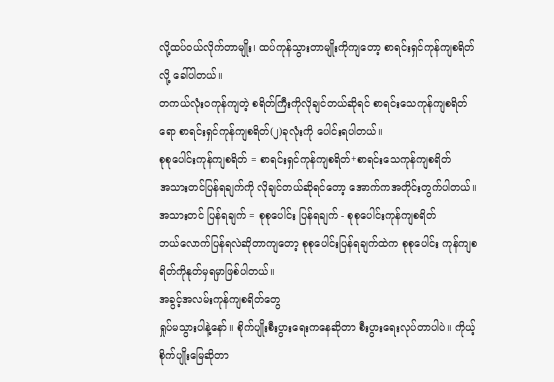လို့ထပ်ဝယ်လိုက်တာမျိုး၊ ထပ်ကုန်သွားတာမျိုးကိုကျတော့ စာရင်းရှင်ကုန်ကျစရိတ်လို့ ခေါ်ပါတယ်။
တကယ်လုံးဝကုန်ကျတဲ့ စရိတ်ကြီးကိုလိုချင်တယ်ဆိုရင် စာရင်းသေကုန်ကျစရိတ်ရော စာရင်းရှင်ကုန်ကျစရိတ်(၂)ခုလုံးကို ပေါင်းရပါတယ်။
စုစုပေါင်းကုန်ကျစရိတ် = စာရင်းရှင်ကုန်ကျစရိတ်+စာရင်းသေကုန်ကျစရိတ်
အသားတင်ပြန်ရချက်ကို လိုချင်တယ်ဆိုရင်တော့ အောက်ကအတိုင်းတွက်ပါတယ်။
အသားတင် ပြန်ရချက် = စုစုပေါင်း ပြန်ရချက် - စုစုပေါင်းကုန်ကျစရိတ်
ဘယ်လောက်ပြန်ရလဲဆိုတာကျတော့ စုစုပေါင်းပြန်ရချက်ထဲက စုစုပေါင်း ကုန်ကျစရိတ်ကိုနုတ်မှရမှာဖြစ်ပါတယ်။
အခွင့်အလမ်းကုန်ကျစရိတ်တွေ
ရှုပ်မသွားပါနဲ့နော်။ စိုက်ပျိုးစီးပွားရေးကနေဆိုတာ စီးပွားရေးလုပ်တာပါပဲ။ ကိုယ့်စိုက်ပျိုးမြေဆိုတာ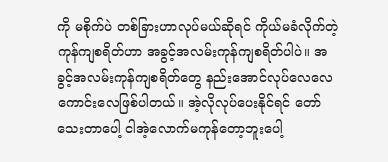ကို မစိုက်ပဲ တစ်ခြားဟာလုပ်မယ်ဆိုရင် ကိုယ်မခံလိုက်တဲ့ကုန်ကျစရိတ်ဟာ အခွင့်အလမ်းကုန်ကျစရိတ်ပါပဲ။ အခွင့်အလမ်းကုန်ကျစရိတ်တွေ နည်းအောင်လုပ်လေလေကောင်းလေဖြစ်ပါတယ်။ အဲ့လိုလုပ်ပေးနိုင်ရင် တော်သေးတာပေါ့ ငါအဲ့လောက်မကုန်တော့ဘူးပေါ့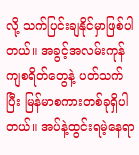လို့ သက်ပြင်းချနိုင်မှာဖြစ်ပါတယ်။ အခွင့်အလမ်းကုန်ကျစရိတ်တွေနဲ့ ပတ်သက်ပြီး မြန်မာစကားတစ်ခုရှိပါတယ်။ အပ်နဲ့ထွင်းရမဲ့နေရာ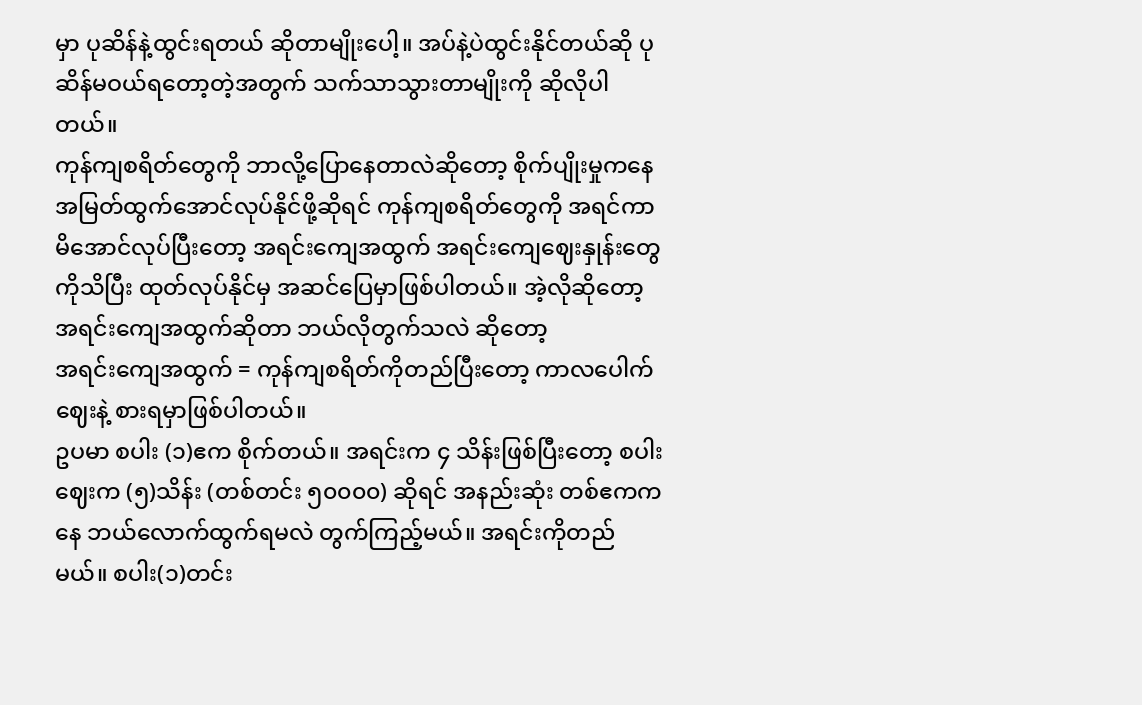မှာ ပုဆိန်နဲ့ထွင်းရတယ် ဆိုတာမျိုးပေါ့။ အပ်နဲ့ပဲထွင်းနိုင်တယ်ဆို ပုဆိန်မဝယ်ရတော့တဲ့အတွက် သက်သာသွားတာမျိုးကို ဆိုလိုပါတယ်။
ကုန်ကျစရိတ်တွေကို ဘာလို့ပြောနေတာလဲဆိုတော့ စိုက်ပျိုးမှုကနေ အမြတ်ထွက်အောင်လုပ်နိုင်ဖို့ဆိုရင် ကုန်ကျစရိတ်တွေကို အရင်ကာမိအောင်လုပ်ပြီးတော့ အရင်းကျေအထွက် အရင်းကျေဈေးနှုန်းတွေကိုသိပြီး ထုတ်လုပ်နိုင်မှ အဆင်ပြေမှာဖြစ်ပါတယ်။ အဲ့လိုဆိုတော့ အရင်းကျေအထွက်ဆိုတာ ဘယ်လိုတွက်သလဲ ဆိုတော့
အရင်းကျေအထွက် = ကုန်ကျစရိတ်ကိုတည်ပြီးတော့ ကာလပေါက်ဈေးနဲ့ စားရမှာဖြစ်ပါတယ်။
ဥပမာ စပါး (၁)ဧက စိုက်တယ်။ အရင်းက ၄ သိန်းဖြစ်ပြီးတော့ စပါးဈေးက (၅)သိန်း (တစ်တင်း ၅၀၀၀၀) ဆိုရင် အနည်းဆုံး တစ်ဧကကနေ ဘယ်လောက်ထွက်ရမလဲ တွက်ကြည့်မယ်။ အရင်းကိုတည်မယ်။ စပါး(၁)တင်း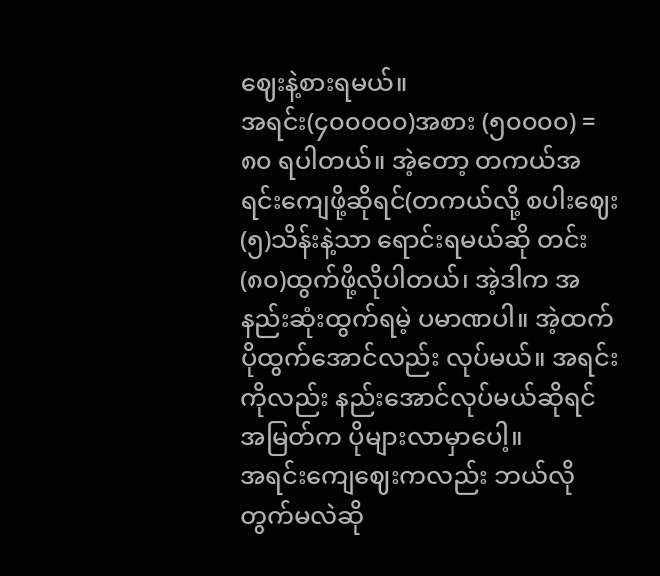ဈေးနဲ့စားရမယ်။
အရင်း(၄၀၀၀၀၀)အစား (၅၀၀၀၀) = ၈၀ ရပါတယ်။ အဲ့တော့ တကယ်အရင်းကျေဖို့ဆိုရင်(တကယ်လို့ စပါးဈေး(၅)သိန်းနဲ့သာ ရောင်းရမယ်ဆို တင်း(၈၀)ထွက်ဖို့လိုပါတယ်၊ အဲ့ဒါက အနည်းဆုံးထွက်ရမဲ့ ပမာဏပါ။ အဲ့ထက် ပိုထွက်အောင်လည်း လုပ်မယ်။ အရင်းကိုလည်း နည်းအောင်လုပ်မယ်ဆိုရင် အမြတ်က ပိုများလာမှာပေါ့။
အရင်းကျေဈေးကလည်း ဘယ်လိုတွက်မလဲဆို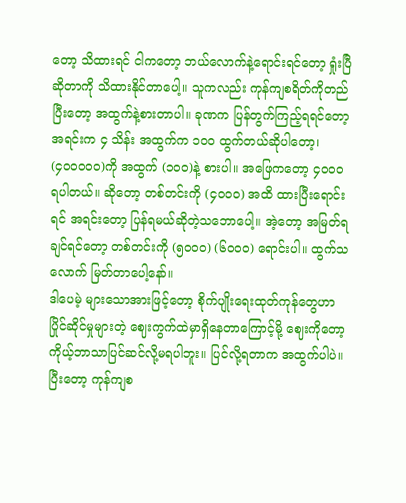တော့ သိထားရင် ငါကတော့ ဘယ်လောက်နဲ့ရောင်းရင်တော့ ရှုံးပြီဆိုတာကို သိထားနိုင်တာပေါ့။ သူကလည်း ကုန်ကျစရိတ်ကိုတည်ပြီးတော့ အထွက်နဲ့စားတာပါ။ ခုဏက ပြန်တွက်ကြည့်ရရင်တော့
အရင်းက ၄ သိန်း အထွက်က ၁၀၀ ထွက်တယ်ဆိုပါတော့၊ (၄၀၀၀၀၀)ကို အထွက် (၁၀၀)နဲ့ စားပါ။ အဖြေကတော့ ၄၀၀၀ ရပါတယ်။ ဆိုတော့ တစ်တင်းကို (၄၀၀၀) အထိ ထားပြီးရောင်းရင် အရင်းတော့ ပြန်ရမယ်ဆိုတဲ့သဘောပေါ့။ အဲ့တော့ အမြတ်ရချင်ရင်တော့ တစ်တင်းကို (၅၀၀၀) (၆၀၀၀) ရောင်းပါ။ ထွက်သလောက် မြတ်တာပေါ့နော်။
ဒါပေမဲ့ များသောအားဖြင့်တော့ စိုက်ပျိုးရေးထုတ်ကုန်တွေဟာ ပြိုင်ဆိုင်မှုများတဲ့ ဈေးကွက်ထဲမှာရှိနေတာကြောင့်မို့ ဈေးကိုတော့ ကိုယ့်ဘာသာပြင်ဆင်လို့မရပါဘူး။ ပြင်လို့ရတာက အထွက်ပါပဲ။ ပြီးတော့ ကုန်ကျစ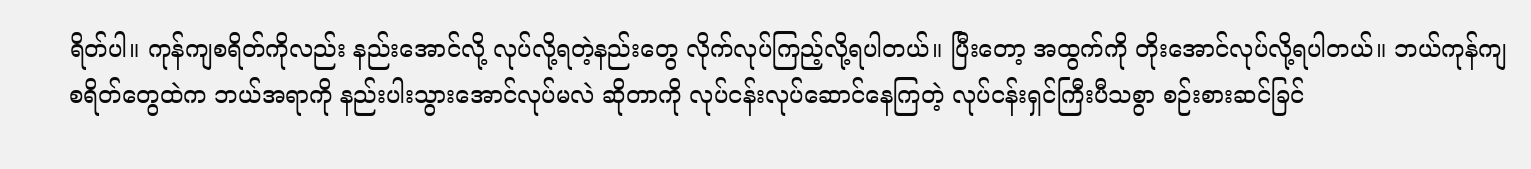ရိတ်ပါ။ ကုန်ကျစရိတ်ကိုလည်း နည်းအောင်လို့ လုပ်လို့ရတဲ့နည်းတွေ လိုက်လုပ်ကြည့်လို့ရပါတယ်။ ပြီးတော့ အထွက်ကို တိုးအောင်လုပ်လို့ရပါတယ်။ ဘယ်ကုန်ကျစရိတ်တွေထဲက ဘယ်အရာကို နည်းပါးသွားအောင်လုပ်မလဲ ဆိုတာကို လုပ်ငန်းလုပ်ဆောင်နေကြတဲ့ လုပ်ငန်းရှင်ကြီးပီသစွာ စဉ်းစားဆင်ခြင်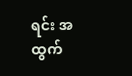ရင်း အထွက်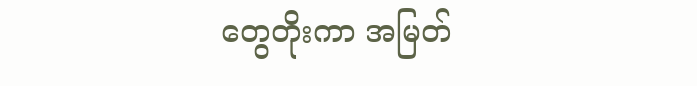တွေတိုးကာ အမြတ်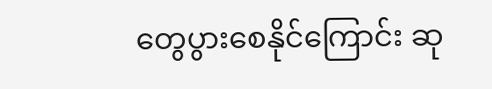တွေပွားစေနိုင်ကြောင်း ဆု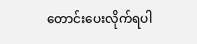တောင်းပေးလိုက်ရပါ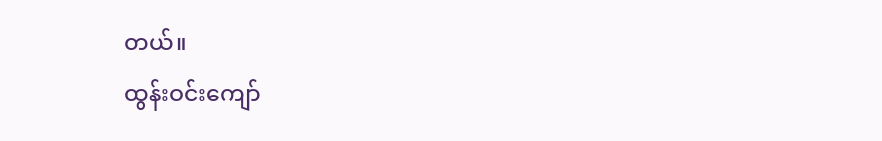တယ်။
ထွန်းဝင်းကျော်